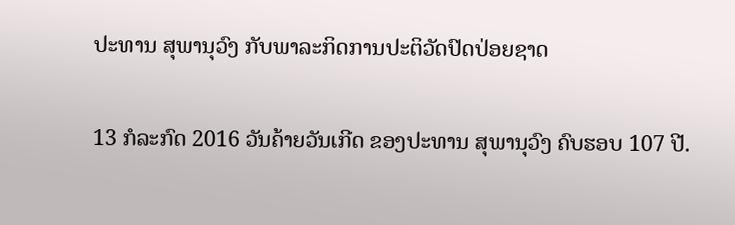ປະທານ ສຸພານຸວົງ ກັບພາລະກິດການປະຕິວັດປົດປ່ອຍຊາດ

13 ກໍລະກົດ 2016 ວັນຄ້າຍວັນເກີດ ຂອງປະທານ ສຸພານຸວົງ ຄົບຮອບ 107 ປີ.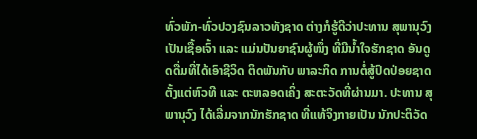ທົ່ວພັກ-ທົ່ວປວງຊົນລາວທັງຊາດ ຕ່າງກໍຮູ້ດີວ່າປະທານ ສຸພານຸວົງ ເປັນເຊື້ອເຈົ້າ ແລະ ແມ່ນປັນຍາຊົນຜູ້ໜຶ່ງ ທີ່ມີນ້ຳໃຈຮັກຊາດ ອັນດູດດື່ມທີ່ໄດ້ເອົາຊີວິດ ຕິດພັນກັບ ພາລະກິດ ການຕໍ່ສູ້ປົດປ່ອຍຊາດ ຕັ້ງແຕ່ຫົວທີ ແລະ ຕະຫລອດເຄິ່ງ ສະຕະວັດທີ່ຜ່ານມາ. ປະທານ ສຸພານຸວົງ ໄດ້ເລີ່ມຈາກນັກຮັກຊາດ ທີ່ແທ້ຈິງກາຍເປັນ ນັກປະຕິວັດ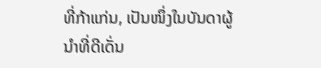ທີ່ກ້າແກ່ນ, ເປັນໜຶ່ງໃນບັນດາຜູ້ນຳທີ່ດີເດັ່ນ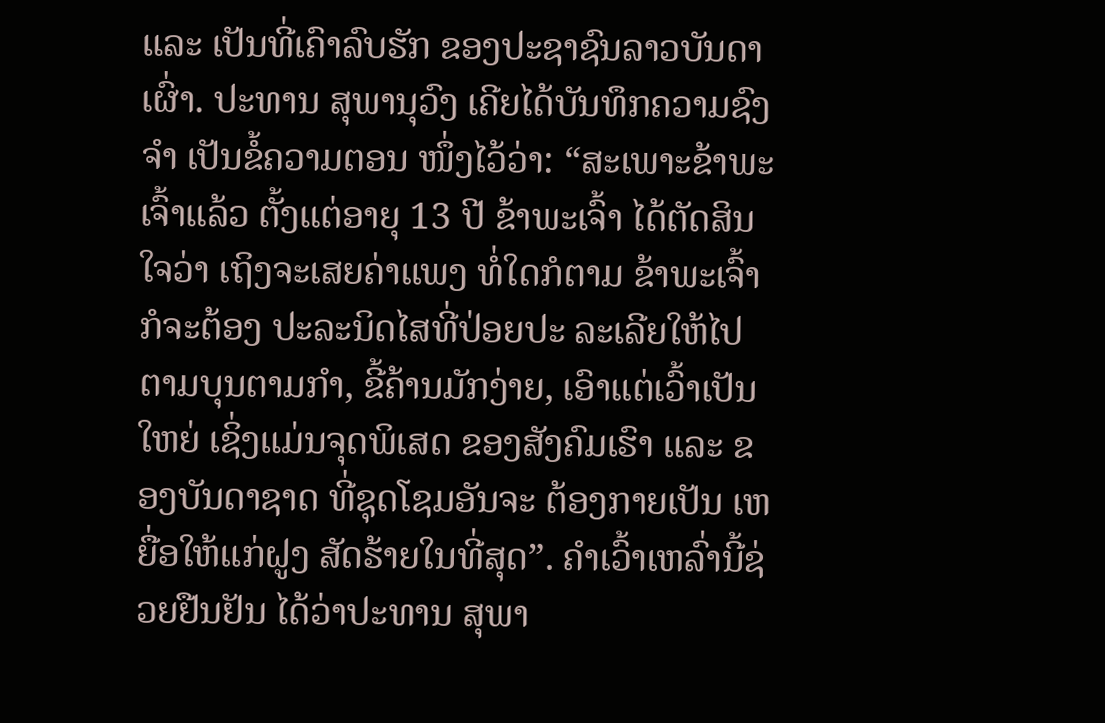ແລະ ເປັນທີ່ເຄົາລົບຮັກ ຂອງປະຊາຊົນລາວບັນດາເຜົ່າ. ປະທານ ສຸພານຸວົງ ເຄີຍໄດ້ບັນທຶກຄວາມຊົງຈຳ ເປັນຂໍ້ຄວາມຕອນ ໜຶ່ງໄວ້ວ່າ: “ສະເພາະຂ້າພະເຈົ້າແລ້ວ ຕັ້ງແຕ່ອາຍຸ 13 ປີ ຂ້າພະເຈົ້າ ໄດ້ຕັດສິນໃຈວ່າ ເຖິງຈະເສຍຄ່າແພງ ທໍ່ໃດກໍຕາມ ຂ້າພະເຈົ້າກໍຈະຕ້ອງ ປະລະນິດໄສທີ່ປ່ອຍປະ ລະເລີຍໃຫ້ໄປຕາມບຸນຕາມກຳ, ຂີ້ຄ້ານມັກງ່າຍ, ເອົາແຕ່ເວົ້າເປັນໃຫຍ່ ເຊິ່ງແມ່ນຈຸດພິເສດ ຂອງສັງຄົມເຮົາ ແລະ ຂອງບັນດາຊາດ ທີ່ຊຸດໂຊມອັນຈະ ຕ້ອງກາຍເປັນ ເຫຍື່ອໃຫ້ແກ່ຝູງ ສັດຮ້າຍໃນທີ່ສຸດ”. ຄຳເວົ້າເຫລົ່ານີ້ຊ່ວຍຢືນຢັນ ໄດ້ວ່າປະທານ ສຸພາ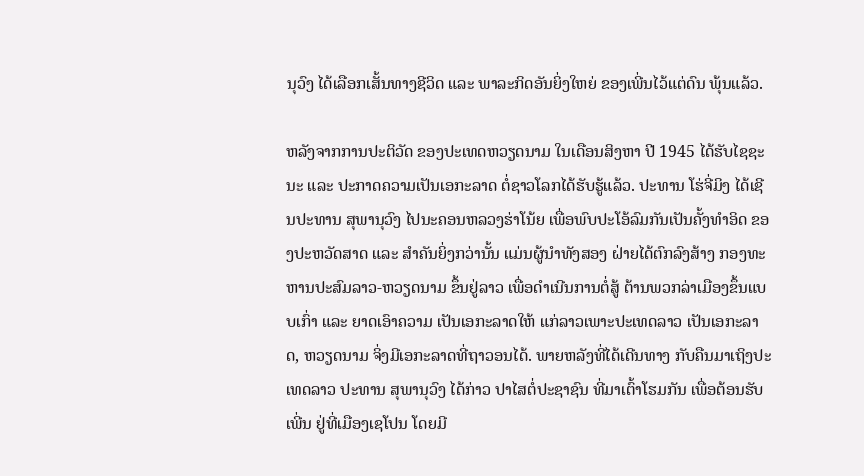ນຸວົງ ໄດ້ເລືອກເສັ້ນທາງຊີວິດ ແລະ ພາລະກິດອັນຍິ່ງໃຫຍ່ ຂອງເພີ່ນໄວ້ແຕ່ດົນ ພຸ້ນແລ້ວ.

ຫລັງຈາກການປະຕິວັດ ຂອງປະເທດຫວຽດນາມ ໃນເດືອນສິງຫາ ປີ 1945 ໄດ້ຮັບໄຊຊະນະ ແລະ ປະກາດຄວາມເປັນເອກະລາດ ຕໍ່ຊາວໂລກໄດ້ຮັບຮູ້ແລ້ວ. ປະທານ ໂຮ່ຈີ່ມິງ ໄດ້ເຊີນປະທານ ສຸພານຸວົງ ໄປນະຄອນຫລວງຮ່າໂນ້ຍ ເພື່ອພົບປະໂອ້ລົມກັນເປັນຄັ້ງທຳອິດ ຂອງປະຫວັດສາດ ແລະ ສຳຄັນຍິ່ງກວ່ານັ້ນ ແມ່ນຜູ້ນຳທັງສອງ ຝ່າຍໄດ້ຕົກລົງສ້າງ ກອງທະຫານປະສົມລາວ-ຫວຽດນາມ ຂຶ້ນຢູ່ລາວ ເພື່ອດຳເນີນການຕໍ່ສູ້ ຕ້ານພວກລ່າເມືອງຂຶ້ນແບບເກົ່າ ແລະ ຍາດເອົາຄວາມ ເປັນເອກະລາດໃຫ້ ແກ່ລາວເພາະປະເທດລາວ ເປັນເອກະລາດ, ຫວຽດນາມ ຈິ່ງມີເອກະລາດທີ່ຖາວອນໄດ້. ພາຍຫລັງທີ່ໄດ້ເດີນທາງ ກັບຄືນມາເຖິງປະເທດລາວ ປະທານ ສຸພານຸວົງ ໄດ້ກ່າວ ປາໄສຕໍ່ປະຊາຊົນ ທີ່ມາເຕົ້າໂຮມກັນ ເພື່ອຕ້ອນຮັບເພີ່ນ ຢູ່ທີ່ເມືອງເຊໂປນ ໂດຍມີ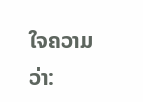ໃຈຄວາມວ່າ: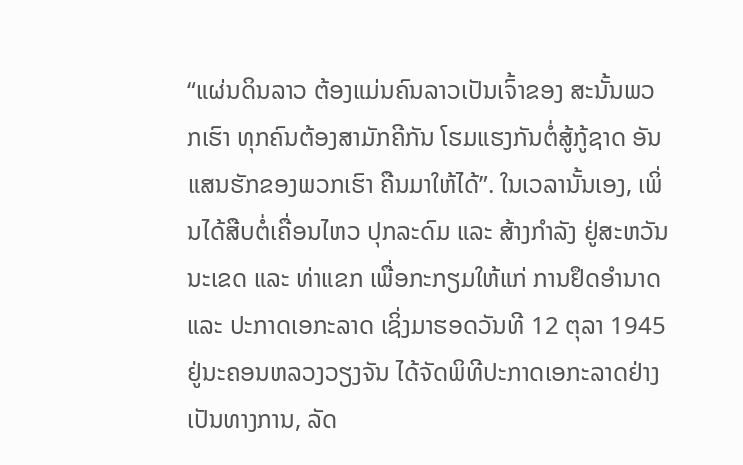“ແຜ່ນດິນລາວ ຕ້ອງແມ່ນຄົນລາວເປັນເຈົ້າຂອງ ສະນັ້ນພວກເຮົາ ທຸກຄົນຕ້ອງສາມັກຄີກັນ ໂຮມແຮງກັນຕໍ່ສູ້ກູ້ຊາດ ອັນແສນຮັກຂອງພວກເຮົາ ຄືນມາໃຫ້ໄດ້”. ໃນເວລານັ້ນເອງ, ເພິ່ນໄດ້ສືບຕໍ່ເຄື່ອນໄຫວ ປຸກລະດົມ ແລະ ສ້າງກຳລັງ ຢູ່ສະຫວັນນະເຂດ ແລະ ທ່າແຂກ ເພື່ອກະກຽມໃຫ້ແກ່ ການຢຶດອຳນາດ ແລະ ປະກາດເອກະລາດ ເຊິ່ງມາຮອດວັນທີ 12 ຕຸລາ 1945 ຢູ່ນະຄອນຫລວງວຽງຈັນ ໄດ້ຈັດພິທີປະກາດເອກະລາດຢ່າງ ເປັນທາງການ, ລັດ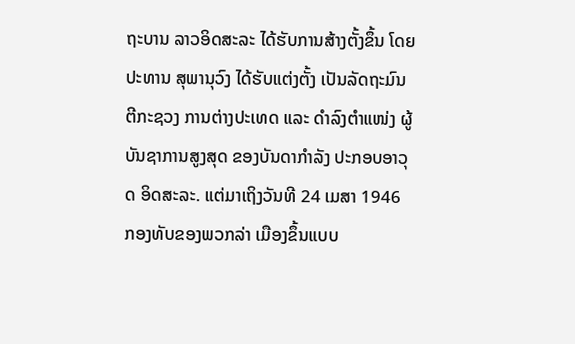ຖະບານ ລາວອິດສະລະ ໄດ້ຮັບການສ້າງຕັ້ງຂຶ້ນ ໂດຍປະທານ ສຸພານຸວົງ ໄດ້ຮັບແຕ່ງຕັ້ງ ເປັນລັດຖະມົນຕີກະຊວງ ການຕ່າງປະເທດ ແລະ ດຳລົງຕຳແໜ່ງ ຜູ້ບັນຊາການສູງສຸດ ຂອງບັນດາກຳລັງ ປະກອບອາວຸດ ອິດສະລະ. ແຕ່ມາເຖິງວັນທີ 24 ເມສາ 1946 ກອງທັບຂອງພວກລ່າ ເມືອງຂຶ້ນແບບ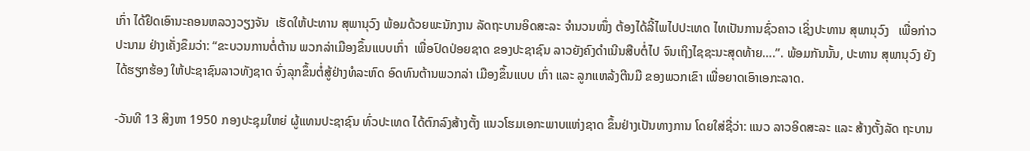ເກົ່າ ໄດ້ຢຶດເອົານະຄອນຫລວງວຽງຈັນ  ເຮັດໃຫ້ປະທານ ສຸພານຸວົງ ພ້ອມດ້ວຍພະນັກງານ ລັດຖະບານອິດສະລະ ຈຳນວນໜຶ່ງ ຕ້ອງໄດ້ລີ້ໄພໄປປະເທດ ໄທເປັນການຊົ່ວຄາວ ເຊິ່ງປະທານ ສຸພານຸວົງ   ເພື່ອກ່າວປະນາມ ຢ່າງເຄັ່ງຂຶມວ່າ: “ຂະບວນການຕໍ່ຕ້ານ ພວກລ່າເມືອງຂຶ້ນແບບເກົ່າ  ເພື່ອປົດປ່ອຍຊາດ ຂອງປະຊາຊົນ ລາວຍັງຄົງດຳເນີນສືບຕໍ່ໄປ ຈົນເຖິງໄຊຊະນະສຸດທ້າຍ….”. ພ້ອມກັນນັ້ນ, ປະທານ ສຸພານຸວົງ ຍັງໄດ້ຮຽກຮ້ອງ ໃຫ້ປະຊາຊົນລາວທັງຊາດ ຈົ່ງລຸກຂຶ້ນຕໍ່ສູ້ຢ່າງທໍລະຫົດ ອົດທົນຕ້ານພວກລ່າ ເມືອງຂຶ້ນແບບ ເກົ່າ ແລະ ລູກແຫລ້ງຕີນມື ຂອງພວກເຂົາ ເພື່ອຍາດເອົາເອກະລາດ.

-ວັນທີ 13 ສິງຫາ 1950 ກອງປະຊຸມໃຫຍ່ ຜູ້ແທນປະຊາຊົນ ທົ່ວປະເທດ ໄດ້ຕົກລົງສ້າງຕັ້ງ ແນວໂຮມເອກະພາບແຫ່ງຊາດ ຂຶ້ນຢ່າງເປັນທາງການ ໂດຍໃສ່ຊື່ວ່າ: ແນວ ລາວອິດສະລະ ແລະ ສ້າງຕັ້ງລັດ ຖະບານ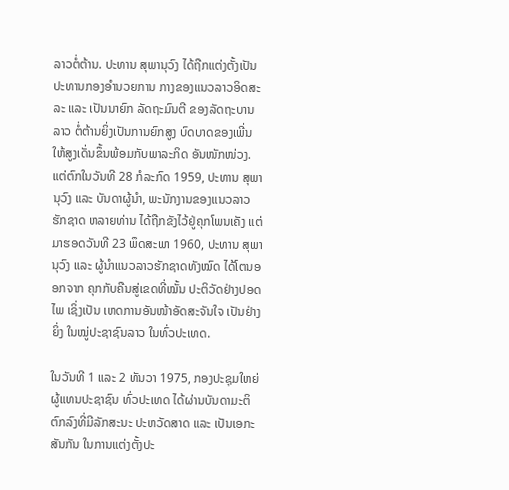ລາວຕໍ່ຕ້ານ. ປະທານ ສຸພານຸວົງ ໄດ້ຖືກແຕ່ງຕັ້ງເປັນ ປະທານກອງອຳນວຍການ ກາງຂອງແນວລາວອິດສະລະ ແລະ ເປັນນາຍົກ ລັດຖະມົນຕີ ຂອງລັດຖະບານລາວ ຕໍ່ຕ້ານຍິ່ງເປັນການຍົກສູງ ບົດບາດຂອງເພີ່ນ ໃຫ້ສູງເດັ່ນຂຶ້ນພ້ອມກັບພາລະກິດ ອັນໜັກໜ່ວງ. ແຕ່ຕົກໃນວັນທີ 28 ກໍລະກົດ 1959, ປະທານ ສຸພານຸວົງ ແລະ ບັນດາຜູ້ນຳ, ພະນັກງານຂອງແນວລາວຮັກຊາດ ຫລາຍທ່ານ ໄດ້ຖືກຂັງໄວ້ຢູ່ຄຸກໂພນເຄັງ ແຕ່ມາຮອດວັນທີ 23 ພຶດສະພາ 1960, ປະທານ ສຸພານຸວົງ ແລະ ຜູ້ນໍາແນວລາວຮັກຊາດທັງໝົດ ໄດ້ໂຕນອອກຈາກ ຄຸກກັບຄືນສູ່ເຂດທີ່ໝັ້ນ ປະຕິວັດຢ່າງປອດໄພ ເຊິ່ງເປັນ ເຫດການອັນໜ້າອັດສະຈັນໃຈ ເປັນຢ່າງຍິ່ງ ໃນໝູ່ປະຊາຊົນລາວ ໃນທົ່ວປະເທດ.

ໃນວັນທີ 1 ແລະ 2 ທັນວາ 1975, ກອງປະຊຸມໃຫຍ່ ຜູ້ແທນປະຊາຊົນ ທົ່ວປະເທດ ໄດ້ຜ່ານບັນດາມະຕິ ຕົກລົງທີ່ມີລັກສະນະ ປະຫວັດສາດ ແລະ ເປັນເອກະສັນກັນ ໃນການແຕ່ງຕັ້ງປະ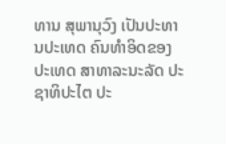ທານ ສຸພານຸວົງ ເປັນປະທານປະເທດ ຄົນທຳອິດຂອງປະເທດ ສາທາລະນະລັດ ປະຊາທິປະໄຕ ປະ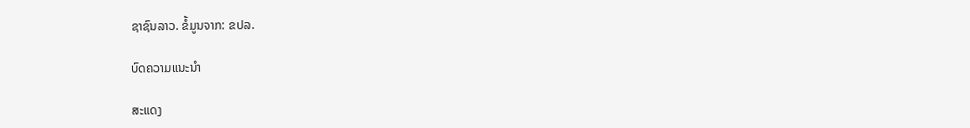ຊາຊົນລາວ. ຂໍ້ມູນຈາກ: ຂປລ.

ບົດຄວາມແນະນໍາ

ສະແດງ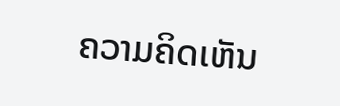ຄວາມຄິດເຫັນ